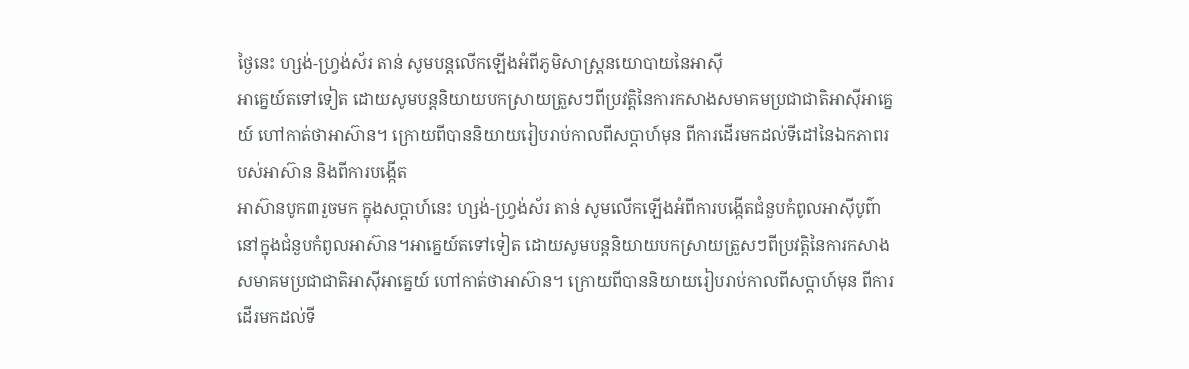ថ្ងៃនេះ ហ្សង់-ហ្វ្រង់ស័រ តាន់ សូមបន្តលើកឡើងអំពីភូមិសាស្រ្តនយោបាយនៃអាស៊ី
អាគ្នេយ៍តទៅទៀត ដោយសូមបន្តនិយាយបកស្រាយត្រួសៗពីប្រវត្តិនៃការកសាងសមាគមប្រជាជាតិអាស៊ីអាគ្នេយ៍ ហៅកាត់ថាអាស៊ាន។ ក្រោយពីបាននិយាយរៀបរាប់កាលពីសប្តាហ៍មុន ពីការដើរមកដល់ទីដៅនៃឯកភាពរបស់អាស៊ាន និងពីការបង្កើត
អាស៊ានបូក៣រួចមក ក្នុងសប្តាហ៍នេះ ហ្សង់-ហ្វ្រង់ស័រ តាន់ សូមលើកឡើងអំពីការបង្កើតជំនួបកំពូលអាស៊ីបូព៌ានៅក្នុងជំនួបកំពូលអាស៊ាន។អាគ្នេយ៍តទៅទៀត ដោយសូមបន្តនិយាយបកស្រាយត្រួសៗពីប្រវត្តិនៃការកសាងសមាគមប្រជាជាតិអាស៊ីអាគ្នេយ៍ ហៅកាត់ថាអាស៊ាន។ ក្រោយពីបាននិយាយរៀបរាប់កាលពីសប្តាហ៍មុន ពីការដើរមកដល់ទី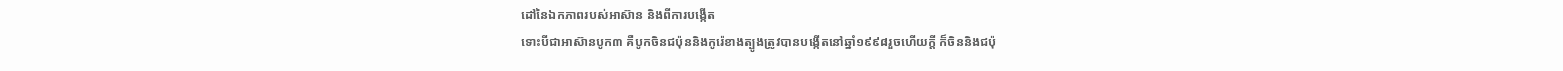ដៅនៃឯកភាពរបស់អាស៊ាន និងពីការបង្កើត
ទោះបីជាអាស៊ានបូក៣ គឺបូកចិនជប៉ុននិងកូរ៉េខាងត្បូងត្រូវបានបង្កើតនៅឆ្នាំ១៩៩៨រួចហើយក្តី ក៏ចិននិងជប៉ុ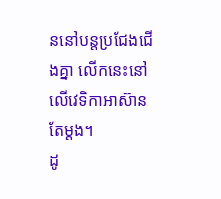ននៅបន្តប្រជែងជើងគ្នា លើកនេះនៅលើវេទិកាអាស៊ានតែម្តង។
ដូ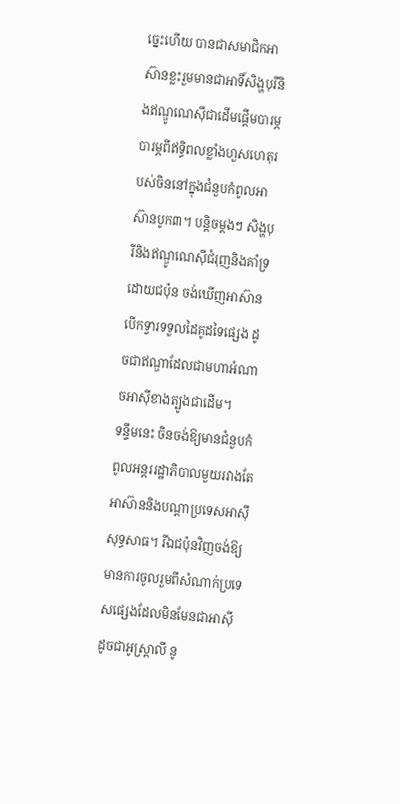ច្នេះហើយ បានជាសមាជិកអាស៊ានខ្លះរួមមានជាអាទិ៍សិង្ហបុរីនិងឥណ្ឌូណេស៊ីជាដើមផ្តើមបារម្ភ បារម្ភពីឥទ្ធិពលខ្លាំងហួសហេតុរបស់ចិននៅក្នុងជំនួបកំពូលអាស៊ានបូក៣។ បន្តិចម្តងៗ សិង្ហបុរីនិងឥណ្ឌូណេស៊ីជំរុញនិងគាំទ្រដោយជប៉ុន ចង់ឃើញអាស៊ានបើកទ្វារទទួលដៃគូដទៃផ្សេង ដូចជាឥណ្ឌាដែលជាមហាអំណាចអាស៊ីខាងត្បូងជាដើម។
ទន្ទឹមនេះ ចិនចង់ឱ្យមានជំនួបកំពូលអន្តររដ្ឋាភិបាលមួយរវាងតែអាស៊ាននិងបណ្តាប្រទេសអាស៊ីសុទ្ធសាធ។ រីឯជប៉ុនវិញចង់ឱ្យមានការចូលរួមពីសំណាក់ប្រទេសផ្សេងដែលមិនមែនជាអាស៊ី ដូចជាអូស្រ្តាលី នូ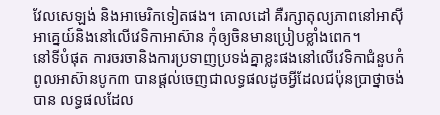វែលសេឡង់ និងអាមេរិកទៀតផង។ គោលដៅ គឺរក្សាតុល្យភាពនៅអាស៊ីអាគ្នេយ៍និងនៅលើវេទិកាអាស៊ាន កុំឲ្យចិនមានប្រៀបខ្លាំងពេក។
នៅទីបំផុត ការចរចានិងការប្រទាញប្រទង់គ្នាខ្លះផងនៅលើវេទិកាជំនួបកំពូលអាស៊ានបូក៣ បានផ្តល់ចេញជាលទ្ធផលដូចអ្វីដែលជប៉ុនប្រាថ្នាចង់បាន លទ្ធផលដែល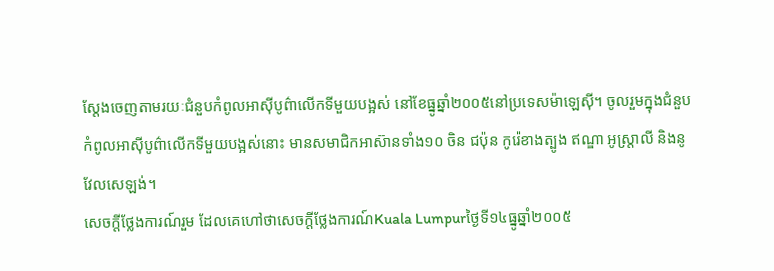ស្តែងចេញតាមរយៈជំនួបកំពូលអាស៊ីបូព៌ាលើកទីមួយបង្អស់ នៅខែធ្នូឆ្នាំ២០០៥នៅប្រទេសម៉ាឡេស៊ី។ ចូលរួមក្នុងជំនួបកំពូលអាស៊ីបូព៌ាលើកទីមួយបង្អស់នោះ មានសមាជិកអាស៊ានទាំង១០ ចិន ជប៉ុន កូរ៉េខាងត្បូង ឥណ្ឌា អូស្រ្តាលី និងនូវែលសេឡង់។
សេចក្តីថែ្លងការណ៍រួម ដែលគេហៅថាសេចក្តីថ្លែងការណ៍Kuala Lumpurថ្ងៃទី១៤ធ្នូឆ្នាំ២០០៥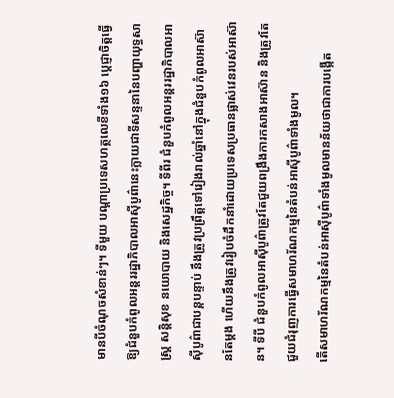មានបីចំណុចសំខាន់ៗ។ ទីមួយ បណ្តាប្រទេសហត្ថលេខីទាំង១៦ ប្តេជ្ញាចិត្តធ្វើឱ្យជំនួបកំពូលអន្តររដ្ឋាភិបាលអាស៊ីបូព៌ានេះក្លាយជាទីសន្ទនានៃបញ្ហាយុទ្ធសាស្រ្ត សន្តិសុខ នយោបាយ និងសេដ្ឋកិច្ច។ ទីពីរ ជំនួបកំពូលអន្តររដ្ឋាភិបាលអាស៊ីបូព៌ាជាបន្តបន្ទាប់ នឹងត្រូវប្រព្រឹត្តទៅរៀងរាល់ឆ្នាំនៅក្នុងជំនួបកំពូលអាស៊ានតែម្តង ហើយនឹងត្រូវរៀបចំដឹកនាំដោយប្រទេសប្រធានផ្លាស់វេនរបស់អាស៊ាន។ ទីបី ជំនួបកំពូលអាស៊ីបូព៌ាត្រូវតែជួយពង្រឹងការកសាងអាស៊ាន និងត្រូវតែជួយជំរុញការធ្វើសមាហរ័ណកម្មនៃតំបន់អាស៊ីបូព៌ាទាំងមូល។
តើសមាហរ័ណកម្មនៃតំបន់អាស៊ីបូព៌ាទាំងមូលមានន័យថាជាការបង្កើត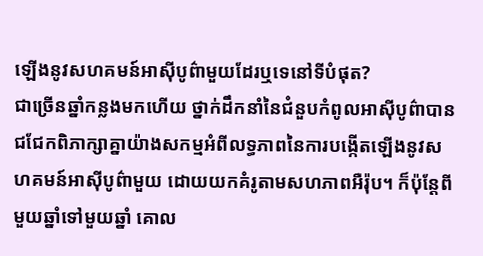ឡើងនូវសហគមន៍អាស៊ីបូព៌ាមួយដែរឬទេនៅទីបំផុត?
ជាច្រើនឆ្នាំកន្លងមកហើយ ថ្នាក់ដឹកនាំនៃជំនួបកំពូលអាស៊ីបូព៌ាបានជជែកពិភាក្សាគ្នាយ៉ាងសកម្មអំពីលទ្ធភាពនៃការបង្កើតឡើងនូវសហគមន៍អាស៊ីបូព៌ាមួយ ដោយយកគំរូតាមសហភាពអឺរ៉ុប។ ក៏ប៉ុន្តែពីមួយឆ្នាំទៅមួយឆ្នាំ គោល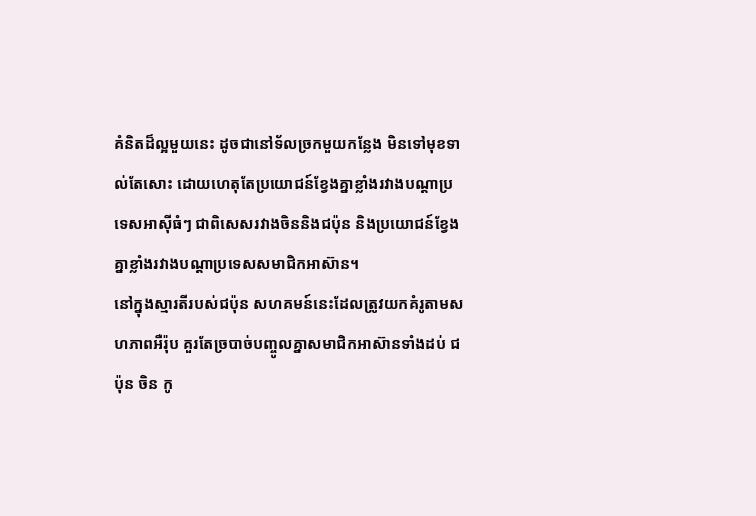គំនិតដ៏ល្អមួយនេះ ដូចជានៅទ័លច្រកមួយកន្លែង មិនទៅមុខទាល់តែសោះ ដោយហេតុតែប្រយោជន៍ខ្វែងគ្នាខ្លាំងរវាងបណ្តាប្រទេសអាស៊ីធំៗ ជាពិសេសរវាងចិននិងជប៉ុន និងប្រយោជន៍ខ្វែងគ្នាខ្លាំងរវាងបណ្តាប្រទេសសមាជិកអាស៊ាន។
នៅក្នុងស្មារតីរបស់ជប៉ុន សហគមន៍នេះដែលត្រូវយកគំរូតាមសហភាពអឺរ៉ុប គួរតែច្របាច់បញ្ចូលគ្នាសមាជិកអាស៊ានទាំងដប់ ជប៉ុន ចិន កូ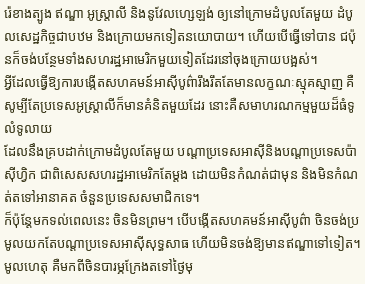រ៉េខាងត្បូង ឥណ្ឌា អូស្រ្តាលី និងនូវែលហ្សេឡង់ ឲ្យនៅក្រោមដំបូលតែមួយ ដំបូលសេដ្ឋកិច្ចជាបឋម និងក្រោយមកទៀតនយោបាយ។ ហើយបើធ្វើទៅបាន ជប៉ុនក៏ចង់បន្ថែមទាំងសហរដ្ឋអាមេរិកមួយទៀតដែរនៅចុងក្រោយបង្អស់។
អ្វីដែលធ្វើឱ្យការបង្កើតសហគមន៍អាស៊ីបូព៌ារឹងរឹតតែមានលក្ខណៈស្មុគស្មាញ គឺសូម្បីតែប្រទេសអូស្រ្តាលីក៏មានគំនិតមួយដែរ នោះគឺសមាហរណកម្មមួយដ៏ធំទូលំទូលាយ
ដែលនឹងគ្របដាក់ក្រោមដំបូលតែមួយ បណ្តាប្រទេសអាស៊ីនិងបណ្តាប្រទេសប៉ាស៊ីហ្វិក ជាពិសេសសហរដ្ឋអាមេរិកតែម្តង ដោយមិនកំណត់ជាមុន និងមិនកំណត់តទៅអានាគត ចំនួនប្រទេសសមាជិកទេ។
ក៏ប៉ុន្តែមកទល់ពេលនេះ ចិនមិនព្រម។ បើបង្កើតសហគមន៍អាស៊ីបូព៌ា ចិនចង់ប្រមូលយកតែបណ្តាប្រទេសអាស៊ីសុទ្ធសាធ ហើយមិនចង់ឱ្យមានឥណ្ឌាទៅទៀត។ មូលហេតុ គឺមកពីចិនបារម្ភក្រែងតទៅថ្ងៃមុ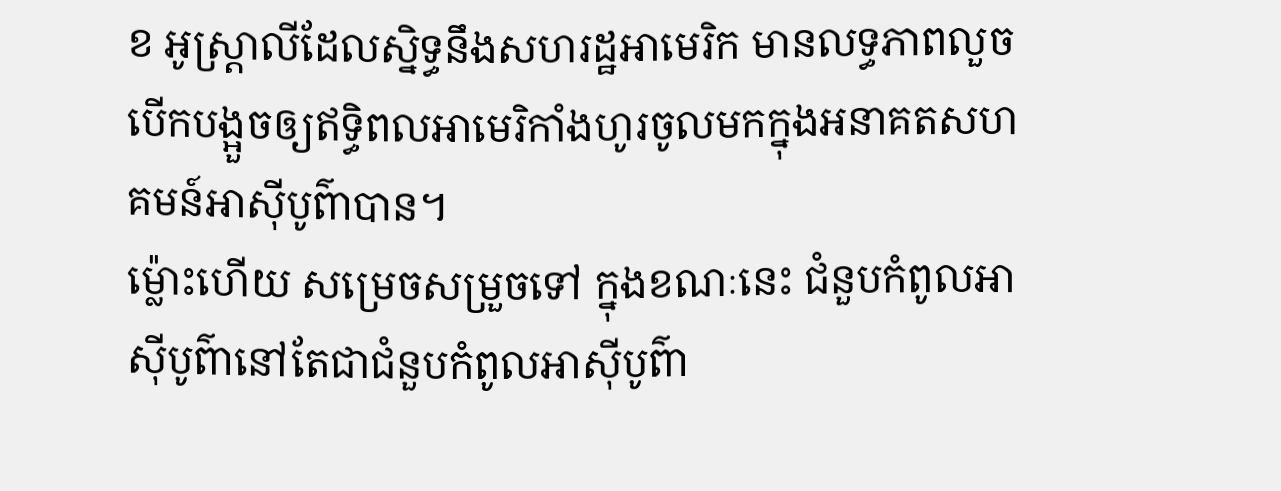ខ អូស្ត្រាលីដែលស្និទ្ធនឹងសហរដ្ឋអាមេរិក មានលទ្ធភាពលួចបើកបង្អួចឲ្យឥទិ្ធពលអាមេរិកាំងហូរចូលមកក្នុងអនាគតសហគមន៍អាស៊ីបូព៌ាបាន។
ម៉្លោះហើយ សម្រេចសម្រួចទៅ ក្នុងខណៈនេះ ជំនួបកំពូលអាស៊ីបូព៌ានៅតែជាជំនួបកំពូលអាស៊ីបូព៌ា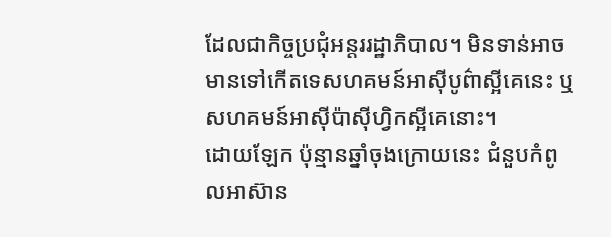ដែលជាកិច្ចប្រជុំអន្តររដ្ឋាភិបាល។ មិនទាន់អាចមានទៅកើតទេសហគមន៍អាស៊ីបូព៌ាស្អីគេនេះ ឬសហគមន៍អាស៊ីប៉ាស៊ីហ្វិកស្អីគេនោះ។
ដោយឡែក ប៉ុន្មានឆ្នាំចុងក្រោយនេះ ជំនួបកំពូលអាស៊ាន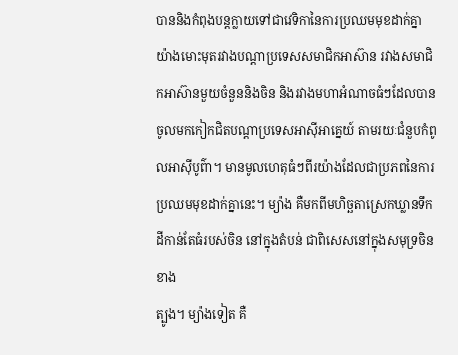បាននិងកំពុងបន្តក្លាយទៅជាវេទិកានៃការប្រឈមមុខដាក់គ្នាយ៉ាងមោះមុតរវាងបណ្តាប្រទេសសមាជិកអាស៊ាន រវាងសមាជិកអាស៊ានមួយចំនួននិងចិន និងរវាងមហាអំណាចធំៗដែលបានចូលមកកៀកជិតបណ្តាប្រទេសអាស៊ីអាគ្នេយ៍ តាមរយៈជំនួបកំពូលអាស៊ីបូព៌ា។ មានមូលហេតុធំៗពីរយ៉ាងដែលជាប្រភពនៃការប្រឈមមុខដាក់គ្នានេះ។ ម្យ៉ាង គឺមកពីមហិច្ឆតាស្រេកឃ្លានទឹកដីកាន់តែធំរបស់ចិន នៅក្នុងតំបន់ ជាពិសេសនៅក្នុងសមុទ្រចិនខាង
ត្បូង។ ម្យ៉ាងទៀត គឺ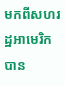មកពីសហរដ្ឋអាមេរិកបាន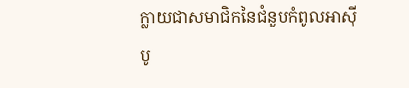ក្លាយជាសមាជិកនៃជំនួបកំពូលអាស៊ី
បូ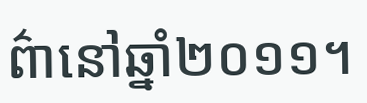ព៌ានៅឆ្នាំ២០១១។